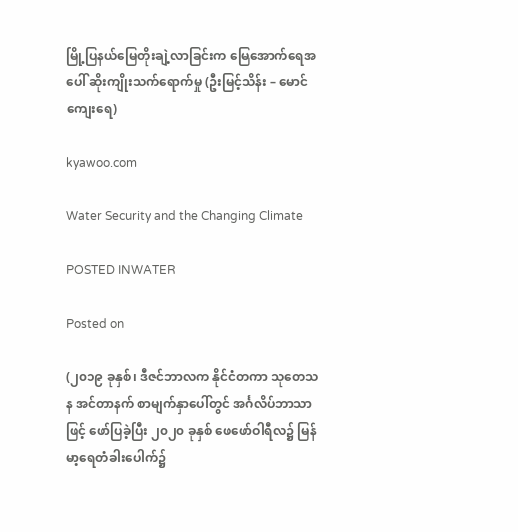မြို့ပြနယ်မြေတိုးချဲ့လာခြင်းက မြေအောက်ရေအပေါ် ဆိုးကျိုးသက်ရောက်မှု (ဦးမြင့်သိန်း – မောင်ကျေးရေ)

kyawoo.com

Water Security and the Changing Climate

POSTED INWATER

Posted on

(၂၀၁၉ ခုနှစ်၊ ဒီဇင်ဘာလက နိုင်ငံတကာ သုတေသန အင်တာနက် စာမျက်နှာပေါ်တွင် အင်္ဂလိပ်ဘာသာဖြင့် ဖော်ပြခဲ့ပြီး ၂၀၂၀ ခုနှစ် ဖေဖော်ဝါရီလ၌ မြန်မာ့ရေတံခါးပေါက်၌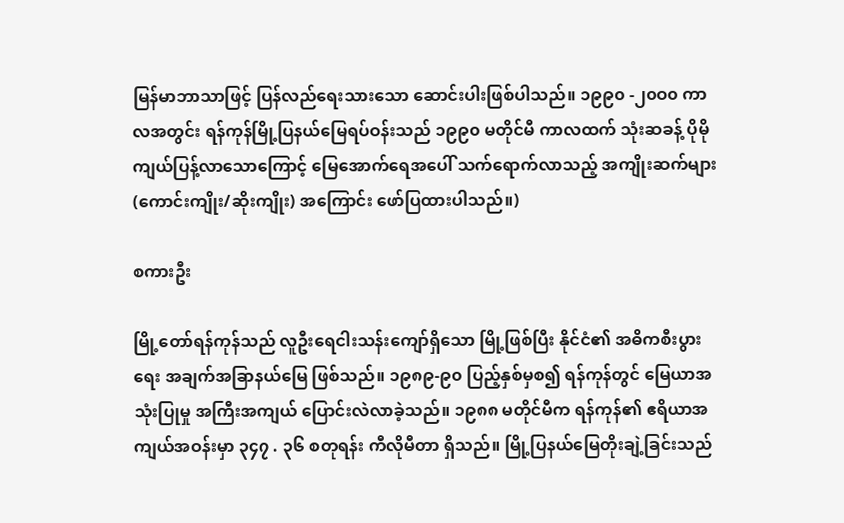မြန်မာဘာသာဖြင့် ပြန်လည်ရေးသားသော ဆောင်းပါးဖြစ်ပါသည်။ ၁၉၉၀ -၂၀ဝ၀ ကာလအတွင်း ရန်ကုန်မြို့ပြနယ်မြေရပ်ဝန်းသည် ၁၉၉၀ မတိုင်မီ ကာလထက် သုံးဆခန့် ပိုမိုကျယ်ပြန့်လာသောကြောင့် မြေအောက်ရေအပေါ် သက်ရောက်လာသည့် အကျိုးဆက်များ (ကောင်းကျိုး/ဆိုးကျိုး) အကြောင်း ဖော်ပြထားပါသည်။)

စကားဦး

မြို့တော်ရန်ကုန်သည် လူဦးရေငါးသန်းကျော်ရှိသော မြို့ဖြစ်ပြီး နိုင်ငံ၏ အဓိကစီးပွားရေး အချက်အခြာနယ်မြေ ဖြစ်သည်။ ၁၉၈၉-၉၀ ပြည့်နှစ်မှစ၍ ရန်ကုန်တွင် မြေယာအသုံးပြုမှု အကြီးအကျယ် ပြောင်းလဲလာခဲ့သည်။ ၁၉၈၈ မတိုင်မီက ရန်ကုန်၏ ဧရိယာအကျယ်အဝန်းမှာ ၃၄၇ . ၃၆ စတုရန်း ကီလိုမီတာ ရှိသည်။ မြို့ပြနယ်မြေတိုးချဲ့ခြင်းသည်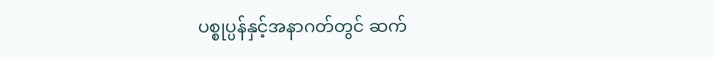ပစ္စုပ္ပန်နှင့်အနာဂတ်တွင် ဆက်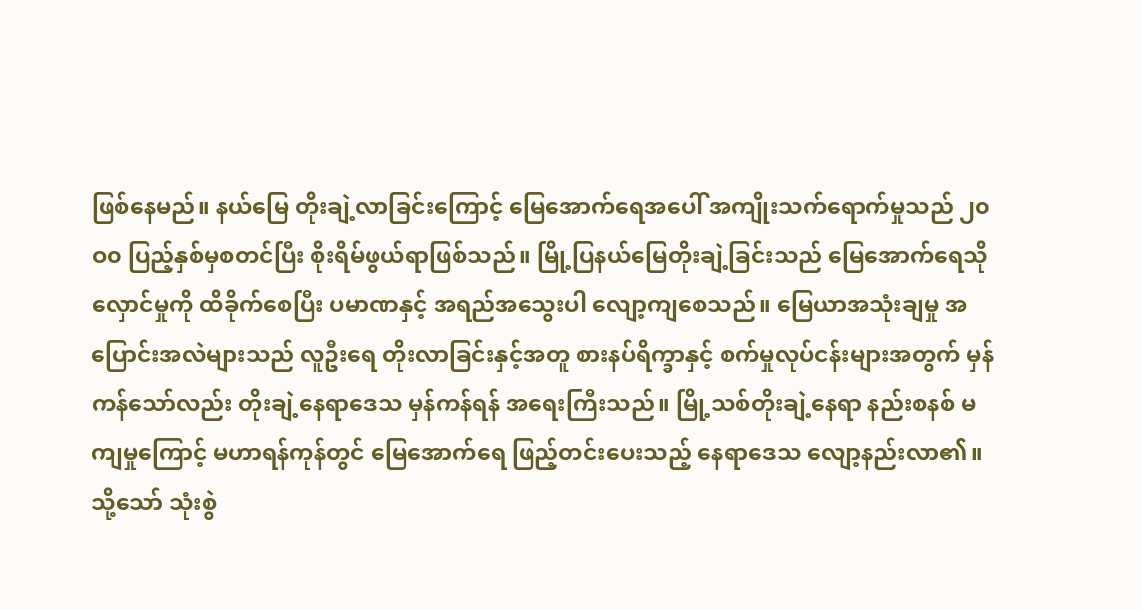ဖြစ်နေမည်။ နယ်မြေ တိုးချဲ့လာခြင်းကြောင့် မြေအောက်ရေအပေါ် အကျိုးသက်ရောက်မှုသည် ၂၀ဝ၀ ပြည့်နှစ်မှစတင်ပြီး စိုးရိမ်ဖွယ်ရာဖြစ်သည်။ မြို့ပြနယ်မြေတိုးချဲ့ခြင်းသည် မြေအောက်ရေသိုလှောင်မှုကို ထိခိုက်စေပြီး ပမာဏနှင့် အရည်အသွေးပါ လျော့ကျစေသည်။ မြေယာအသုံးချမှု အပြောင်းအလဲများသည် လူဦးရေ တိုးလာခြင်းနှင့်အတူ စားနပ်ရိက္ခာနှင့် စက်မှုလုပ်ငန်းများအတွက် မှန်ကန်သော်လည်း တိုးချဲ့နေရာဒေသ မှန်ကန်ရန် အရေးကြီးသည်။ မြို့သစ်တိုးချဲ့နေရာ နည်းစနစ် မကျမှုကြောင့် မဟာရန်ကုန်တွင် မြေအောက်ရေ ဖြည့်တင်းပေးသည့် နေရာဒေသ လျော့နည်းလာ၏။ သို့သော် သုံးစွဲ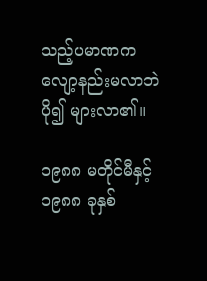သည့်ပမာဏက လျော့နည်းမလာဘဲ ပို၍ များလာ၏။

၁၉၈၈ မတိုင်မီနှင့် ၁၉၈၈ ခုနှစ်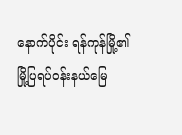နောက်ပိုင်း ရန်ကုန်မြို့၏ မြို့ပြရပ်ဝန်းနယ်မြေ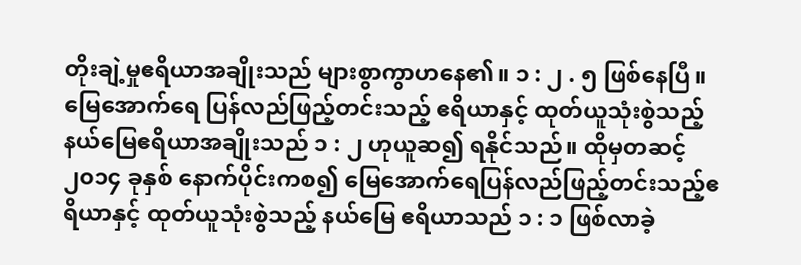တိုးချဲ့မှုဧရိယာအချိုးသည် များစွာကွာဟနေ၏။ ၁ : ၂ . ၅ ဖြစ်နေပြီ။ မြေအောက်ရေ ပြန်လည်ဖြည့်တင်းသည့် ဧရိယာနှင့် ထုတ်ယူသုံးစွဲသည့် နယ်မြေဧရိယာအချိုးသည် ၁ : ၂ ဟုယူဆ၍ ရနိုင်သည်။ ထိုမှတဆင့် ၂၀၁၄ ခုနှစ် နောက်ပိုင်းကစ၍ မြေအောက်ရေပြန်လည်ဖြည့်တင်းသည့်ဧရိယာနှင့် ထုတ်ယူသုံးစွဲသည့် နယ်မြေ ဧရိယာသည် ၁ : ၁ ဖြစ်လာခဲ့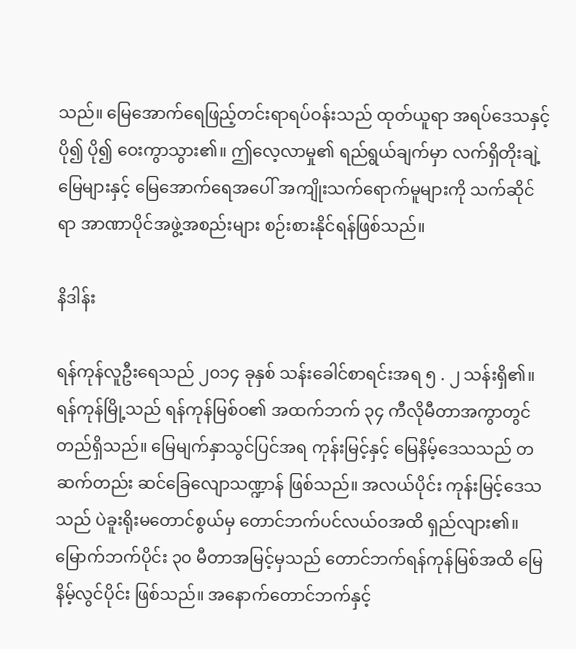သည်။ မြေအောက်ရေဖြည့်တင်းရာရပ်ဝန်းသည် ထုတ်ယူရာ အရပ်ဒေသနှင့် ပို၍ ပို၍ ဝေးကွာသွား၏။ ဤလေ့လာမှု၏ ရည်ရွယ်ချက်မှာ လက်ရှိတိုးချဲ့မြေများနှင့် မြေအောက်ရေအပေါ် အကျိုးသက်ရောက်မူများကို သက်ဆိုင်ရာ အာဏာပိုင်အဖွဲ့အစည်းများ စဉ်းစားနိုင်ရန်ဖြစ်သည်။

နိဒါန်း

ရန်ကုန်လူဦးရေသည် ၂၀၁၄ ခုနှစ် သန်းခေါင်စာရင်းအရ ၅ . ၂ သန်းရှိ၏။ ရန်ကုန်မြို့သည် ရန်ကုန်မြစ်ဝ၏ အထက်ဘက် ၃၄ ကီလိုမီတာအကွာတွင် တည်ရှိသည်။ မြေမျက်နှာသွင်ပြင်အရ ကုန်းမြင့်နှင့် မြေနိမ့်ဒေသသည် တဆက်တည်း ဆင်ခြေလျောသဏ္ဍာန် ဖြစ်သည်။ အလယ်ပိုင်း ကုန်းမြင့်ဒေသသည် ပဲခူးရိုးမတောင်စွယ်မှ တောင်ဘက်ပင်လယ်ဝအထိ ရှည်လျား၏။ မြောက်ဘက်ပိုင်း ၃၀ မီတာအမြင့်မှသည် တောင်ဘက်ရန်ကုန်မြစ်အထိ မြေနိမ့်လွင်ပိုင်း ဖြစ်သည်။ အနောက်တောင်ဘက်နှင့်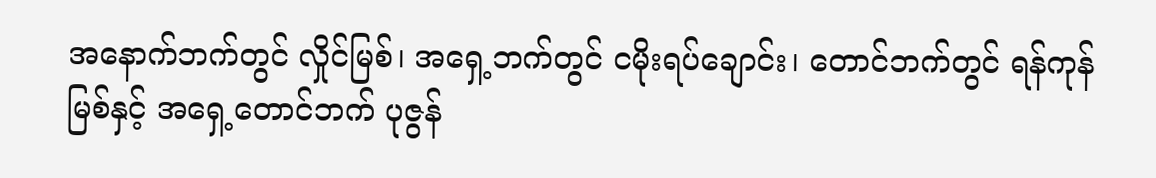အနောက်ဘက်တွင် လှိုင်မြစ်၊ အရှေ့ဘက်တွင် ငမိုးရပ်ချောင်း၊ တောင်ဘက်တွင် ရန်ကုန်မြစ်နှင့် အရှေ့တောင်ဘက် ပုဇွန်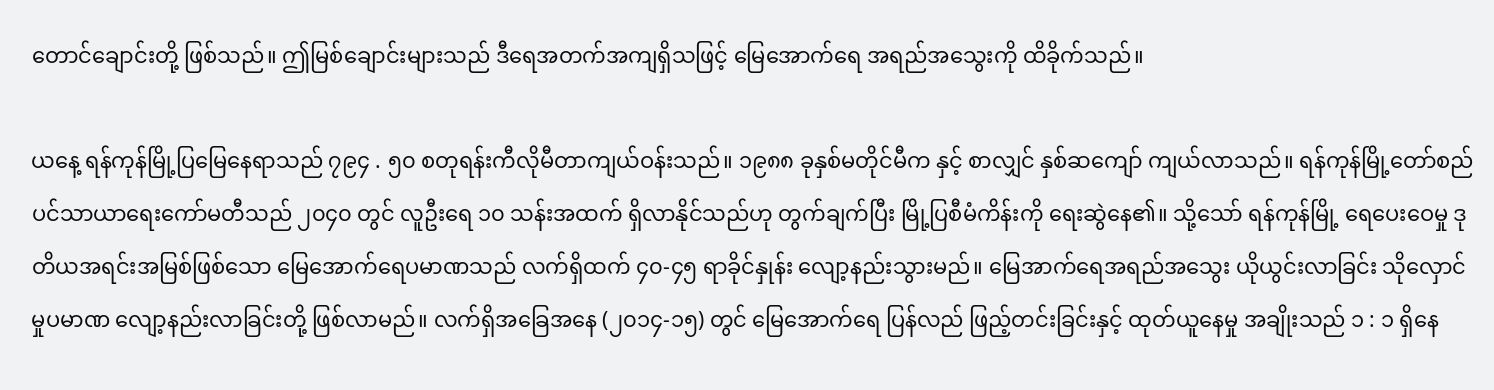တောင်ချောင်းတို့ ဖြစ်သည်။ ဤမြစ်ချောင်းများသည် ဒီရေအတက်အကျရှိသဖြင့် မြေအောက်ရေ အရည်အသွေးကို ထိခိုက်သည်။

ယနေ့ ရန်ကုန်မြို့ပြမြေနေရာသည် ၇၉၄ . ၅၀ စတုရန်းကီလိုမီတာကျယ်ဝန်းသည်။ ၁၉၈၈ ခုနှစ်မတိုင်မီက နှင့် စာလျှင် နှစ်ဆကျော် ကျယ်လာသည်။ ရန်ကုန်မြို့တော်စည်ပင်သာယာရေးကော်မတီသည် ၂၀၄၀ တွင် လူဦးရေ ၁၀ သန်းအထက် ရှိလာနိုင်သည်ဟု တွက်ချက်ပြီး မြို့ပြစီမံကိန်းကို ရေးဆွဲနေ၏။ သို့သော် ရန်ကုန်မြို့ ရေပေးဝေမှု ဒုတိယအရင်းအမြစ်ဖြစ်သော မြေအောက်ရေပမာဏသည် လက်ရှိထက် ၄၀-၄၅ ရာခိုင်နှုန်း လျော့နည်းသွားမည်။ မြေအာက်ရေအရည်အသွေး ယိုယွင်းလာခြင်း သိုလှောင်မှုပမာဏ လျော့နည်းလာခြင်းတို့ ဖြစ်လာမည်။ လက်ရှိအခြေအနေ (၂၀၁၄-၁၅) တွင် မြေအောက်ရေ ပြန်လည် ဖြည့်တင်းခြင်းနှင့် ထုတ်ယူနေမှု အချိုးသည် ၁ : ၁ ရှိနေ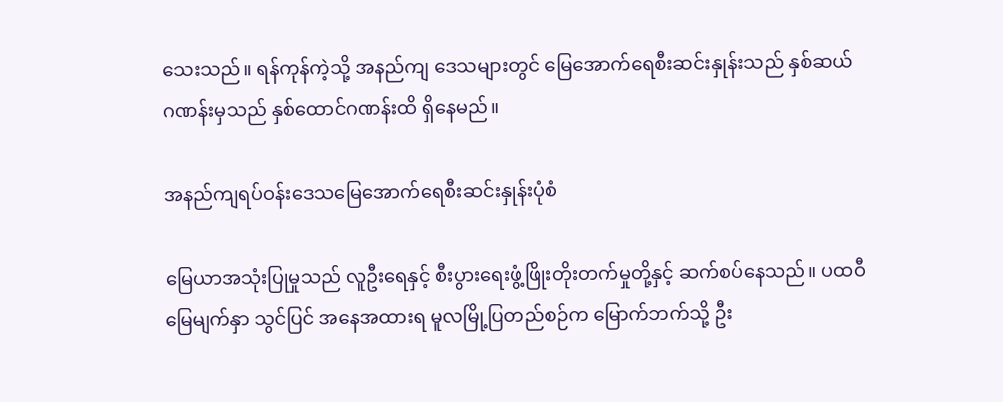သေးသည်။ ရန်ကုန်ကဲ့သို့ အနည်ကျ ဒေသများတွင် မြေအောက်ရေစီးဆင်းနှုန်းသည် နှစ်ဆယ်ဂဏန်းမှသည် နှစ်ထောင်ဂဏန်းထိ ရှိနေမည်။

အနည်ကျရပ်ဝန်းဒေသမြေအောက်ရေစီးဆင်းနှုန်းပုံစံ

မြေယာအသုံးပြုမှုသည် လူဦးရေနှင့် စီးပွားရေးဖွံ့ဖြိုးတိုးတက်မှုတို့နှင့် ဆက်စပ်နေသည်။ ပထဝီ မြေမျက်နှာ သွင်ပြင် အနေအထားရ မူလမြို့ပြတည်စဉ်က မြောက်ဘက်သို့ ဦး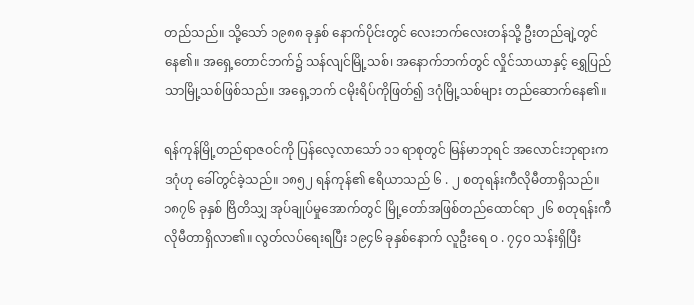တည်သည်။ သို့သော် ၁၉၈၈ ခုနှစ် နောက်ပိုင်းတွင် လေးဘက်လေးတန်သို့ ဦးတည်ချဲ့တွင်နေ၏။ အရှေ့တောင်ဘက်၌ သန်လျင်မြို့သစ်၊ အနောက်ဘက်တွင် လှိုင်သာယာနှင့် ရွှေပြည်သာမြို့သစ်ဖြစ်သည်။ အရှေ့ဘက် ငမိုးရိပ်ကိုဖြတ်၍ ဒဂုံမြို့သစ်များ တည်ဆောက်နေ၏။

ရန်ကုန်မြို့တည်ရာဇဝင်ကို ပြန်လေ့လာသော် ၁၁ ရာစုတွင် မြန်မာဘုရင် အလောင်းဘုရားက ဒဂုံဟု ခေါ်တွင်ခဲ့သည်။ ၁၈၅၂ ရန်ကုန်၏ ဧရိယာသည် ၆ . ၂ စတုရန်းကီလိုမီတာရှိသည်။ ၁၈၇၆ ခုနှစ် ဗြိတိသျှ အုပ်ချုပ်မှုအောက်တွင် မြို့တော်အဖြစ်တည်ထောင်ရာ ၂၆ စတုရန်းကီလိုမီတာရှိလာ၏။ လွတ်လပ်ရေးရပြီး ၁၉၄၆ ခုနှစ်နောက် လူဦးရေ ဝ . ၇၄၀ သန်းရှိပြီး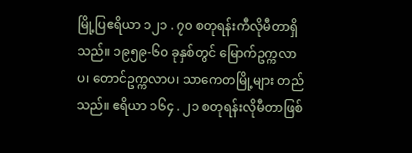မြို့ပြဧရိယာ ၁၂၁ . ၇၀ စတုရန်းကီလိုမီတာရှိသည်။ ၁၉၅၉-၆၀ ခုနှစ်တွင် မြောက်ဥက္ကလာပ၊ တောင်ဥက္ကလာပ၊ သာကေတမြို့များ တည်သည်။ ဧရိယာ ၁၆၄ . ၂၁ စတုရန်းလိုမီတာဖြစ်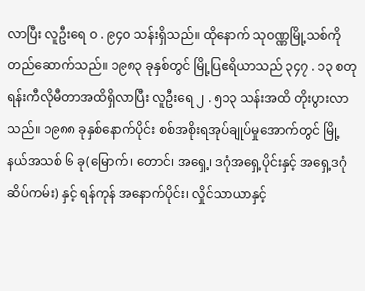လာပြီး လူဦးရေ ဝ . ၉၄၀ သန်းရှိသည်။ ထိုနောက် သုဝဏ္ဏမြို့သစ်ကို တည်ဆောက်သည်။ ၁၉၈၃ ခုနှစ်တွင် မြို့ပြဧရိယာသည် ၃၄၇ . ၁၃ စတုရန်းကီလိုမီတာအထိရှိလာပြီး လူဦးရေ ၂ . ၅၁၃ သန်းအထိ တိုးပွားလာသည်။ ၁၉၈၈ ခုနှစ်နောက်ပိုင်း စစ်အစိုးရအုပ်ချုပ်မှုအောက်တွင် မြို့နယ်အသစ် ၆ ခု(မြောက်၊ တောင်၊ အရှေ့၊ ဒဂုံအရှေ့ပိုင်းနှင့် အရှေ့ဒဂုံဆိပ်ကမ်း) နှင့် ရန်ကုန် အနောက်ပိုင်း၊ လှိုင်သာယာနှင့်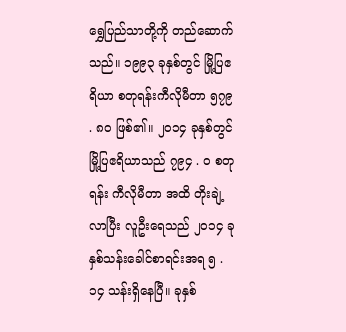ရွှေပြည်သာတို့ကို တည်ဆောက်သည်။ ၁၉၉၃ ခုနှစ်တွင် မြို့ပြဧရိယာ စတုရန်းကီလိုမီတာ ၅၇၉ . ၈၀ ဖြစ်၏။ ၂၀၁၄ ခုနှစ်တွင် မြို့ပြဧရိယာသည် ၇၉၄ . ဝ စတုရန်း ကီလိုမီတာ အထိ တိုးချဲ့လာပြီး လူဦးရေသည် ၂၀၁၄ ခုနှစ်သန်းခေါင်စာရင်းအရ ၅ . ၁၄ သန်းရှိနေပြီ။ ခုနှစ်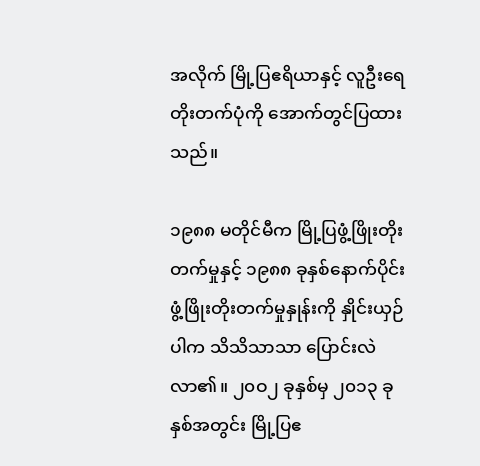အလိုက် မြို့ပြဧရိယာနှင့် လူဦးရေတိုးတက်ပုံကို အောက်တွင်ပြထားသည်။

၁၉၈၈ မတိုင်မီက မြို့ပြဖွံ့ဖြိုးတိုးတက်မှုနှင့် ၁၉၈၈ ခုနှစ်နောက်ပိုင်း ဖွံ့ဖြိုးတိုးတက်မှုနှုန်းကို နှိုင်းယှဉ်ပါက သိသိသာသာ ပြောင်းလဲလာ၏။ ၂၀ဝ၂ ခုနှစ်မှ ၂၀၁၃ ခုနှစ်အတွင်း မြို့ပြဧ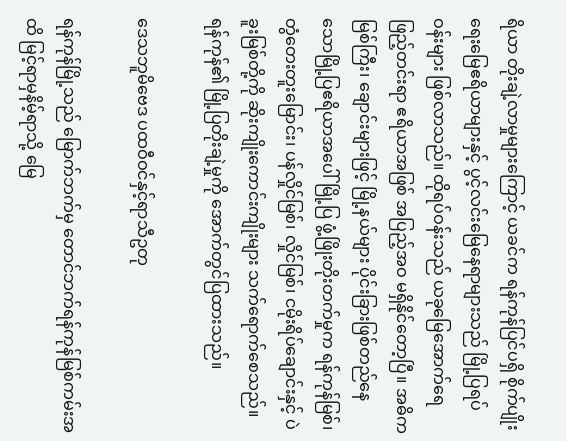ရိယာ တိုးချဲ့လာမှုများကြောင့် ယခင်က ရန်ကုန်ပြင်ပရှိ စိုက်ပျိုးရေးမြေဧရိယာများနှင့် ပွင့်လင်းမြေနေရာများသည် မြို့ပြရပ်ဝန်းများ ဖြစ်လာသည်။ ထိုရပ်ဝန်းသည် ယခုမြေအောက်ရေဖြည့်တင်းရာ ဧရိယာအဖြစ် အပြည့်အဝ မရှိနိုင်တော့ပြီ။ အဓိကမြစ်ကြီး၊ ချောင်းများဖြင့် မြို့နယ်များ ပိုင်းခြားဖြစ်တည်နေသောမြို့ပြဧရိယာအပေါ် မြို့ပြ ဖွံ့ဖြိုးတိုးတက်မှုက ရန်ကုန်မြစ်၊ တွံတေးတူးမြောင်း၊ ပန်လှိုင်မြစ်၊ လှိုင်မြစ်၊ ငမိုးရိပ်ချောင်းနှင့် ပဲခူးမြစ်တို့ကို ဆိုးကျိုးကောင်းကျိုးများ သက်ရောက်စေသည်။ ရန်ကုန်၏ မြို့ပြတိုးချဲ့မှုကို အောက်တွင်ပြထားသည်။

ဒေသဘူမိဗေဒ ပထဝီဝင်နှင့်ရာသီဥတု

ရန်ကုန်မြို့သည် မြောက်ဘက်မှ တောင်ဘက်ရန်ကုန်မြစ်ကမ်းအထိ မြင့်ရာမှနိမ့်ရာသို့ မြေ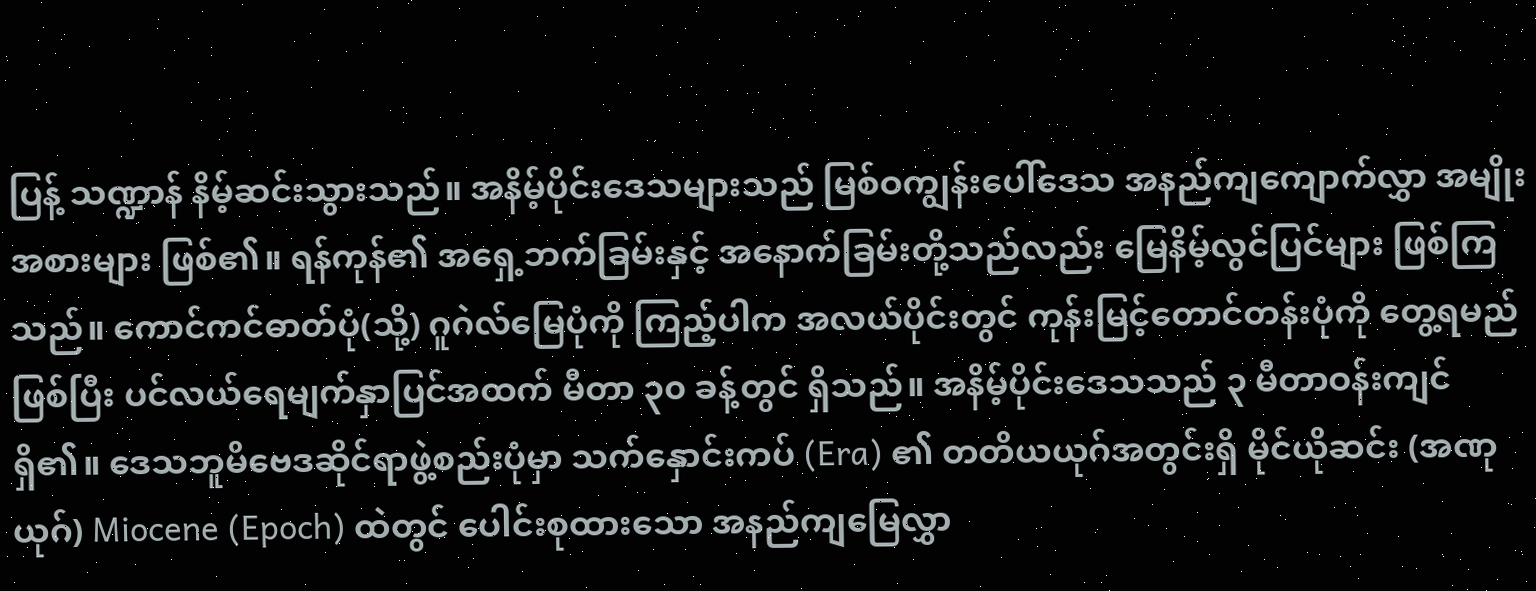ပြန့် သဏ္ဍာန် နိမ့်ဆင်းသွားသည်။ အနိမ့်ပိုင်းဒေသများသည် မြစ်ဝကျွန်းပေါ်ဒေသ အနည်ကျကျောက်လွှာ အမျိုးအစားများ ဖြစ်၏။ ရန်ကုန်၏ အရှေ့ဘက်ခြမ်းနှင့် အနောက်ခြမ်းတို့သည်လည်း မြေနိမ့်လွင်ပြင်များ ဖြစ်ကြသည်။ ကောင်ကင်ဓာတ်ပုံ(သို့) ဂူဂဲလ်မြေပုံကို ကြည့်ပါက အလယ်ပိုင်းတွင် ကုန်းမြင့်တောင်တန်းပုံကို တွေ့ရမည် ဖြစ်ပြီး ပင်လယ်ရေမျက်နှာပြင်အထက် မီတာ ၃၀ ခန့်တွင် ရှိသည်။ အနိမ့်ပိုင်းဒေသသည် ၃ မီတာဝန်းကျင် ရှိ၏။ ဒေသဘူမိဗေဒဆိုင်ရာဖွဲ့စည်းပုံမှာ သက်နှောင်းကပ် (Era) ၏ တတိယယုဂ်အတွင်းရှိ မိုင်ယိုဆင်း (အဏုယုဂ်) Miocene (Epoch) ထဲတွင် ပေါင်းစုထားသော အနည်ကျမြေလွှာ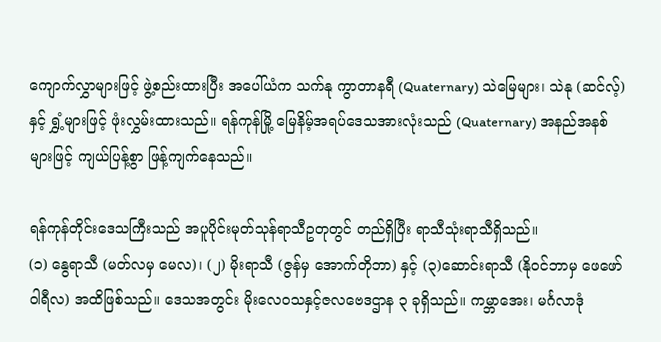ကျောက်လွှာများဖြင့် ဖွဲ့စည်းထားပြီး အပေါ်ယံက သက်နု ကွာတာနရီ (Quaternary) သဲမြေများ၊ သဲနု (ဆင်လ့်) နှင့် ရွှံ့များဖြင့် ဖုံးလွှမ်းထားသည်။ ရန်ကုန်မြို့ မြေနိမ့်အရပ်ဒေသအားလုံးသည် (Quaternary) အနည်အနစ်များဖြင့် ကျယ်ပြန့်စွာ ဖြန့်ကျက်နေသည်။

ရန်ကုန်တိုင်းဒေသကြီးသည် အပူပိုင်းမုတ်သုန်ရာသီဥတုတွင် တည်ရှိပြီး ရာသီသုံးရာသီရှိသည်။
(၁) နွေရာသီ (မတ်လမှ မေလ)၊ (၂) မိုးရာသီ (ဇွန်မှ အောက်တိုဘာ) နှင့် (၃)ဆောင်းရာသီ (နိုဝင်ဘာမှ ဖေဖော်ဝါရီလ) အထိဖြစ်သည်။ ဒေသအတွင်း မိုးလေဝသနှင့်ဇလဗေဒဌာန ၃ ခုရှိသည်။ ကမ္ဘာအေး၊ မင်္ဂလာဒုံ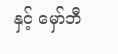နှင့် မှော်ဘီ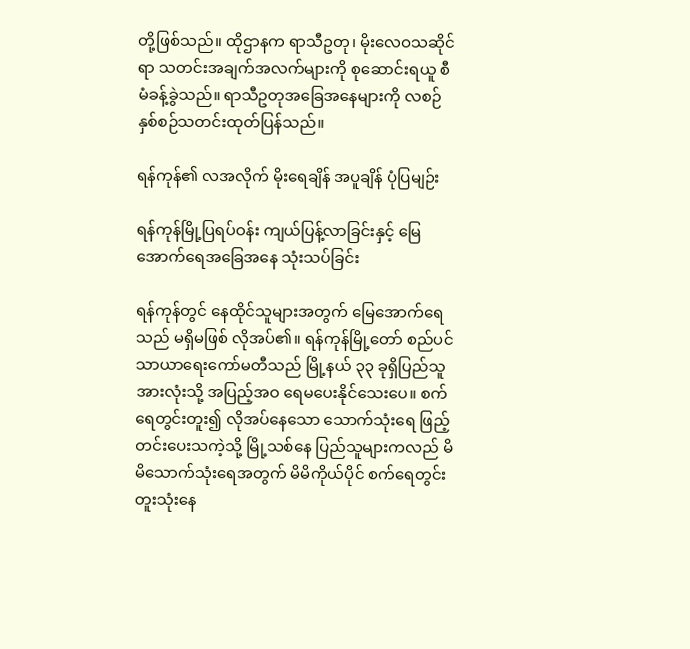တို့ဖြစ်သည်။ ထိုဌာနက ရာသီဥတု၊ မိုးလေဝသဆိုင်ရာ သတင်းအချက်အလက်များကို စုဆောင်းရယူ စီမံခန့်ခွဲသည်။ ရာသီဥတုအခြေအနေများကို လစဉ်နှစ်စဉ်သတင်းထုတ်ပြန်သည်။

ရန်ကုန်၏ လအလိုက် မိုးရေချိန် အပူချိန် ပုံပြမျဉ်း

ရန်ကုန်မြို့ပြရပ်ဝန်း ကျယ်ပြန့်လာခြင်းနှင့် မြေအောက်ရေအခြေအနေ သုံးသပ်ခြင်း

ရန်ကုန်တွင် နေထိုင်သူများအတွက် မြေအောက်ရေသည် မရှိမဖြစ် လိုအပ်၏။ ရန်ကုန်မြို့တော် စည်ပင်သာယာရေးကော်မတီသည် မြို့နယ် ၃၃ ခုရှိပြည်သူအားလုံးသို့ အပြည့်အဝ ရေမပေးနိုင်သေးပေ။ စက်ရေတွင်းတူး၍ လိုအပ်နေသော သောက်သုံးရေ ဖြည့်တင်းပေးသကဲ့သို့ မြို့သစ်နေ ပြည်သူများကလည် မိမိသောက်သုံးရေအတွက် မိမိကိုယ်ပိုင် စက်ရေတွင်းတူးသုံးနေ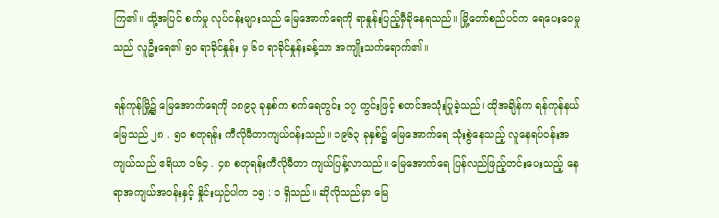ကြ၏။ ထို့အပြင် စက်မှု လုပ်ငန်းများသည် မြေအောက်ရေကို ရာနှုန်းပြည့်မှီခိုနေရသည်။ မြို့တော်စည်ပင်က ရေပေးဝေမှုသည် လူဦးရေ၏ ၅၀ ရာခိုင်နှုန်း မှ ၆၀ ရာခိုင်နှုန်းခန့်သာ အကျိုးသက်ရောက်၏။

ရန်ကုန်မြို့၌ မြေအောက်ရေကို ၁၈၉၃ ခုနှစ်က စက်ရေတွင်း ၁၇ တွင်းဖြင့် စတင်အသုံးပြုခဲ့သည်၊ ထိုအချိန်က ရန်ကုန်နယ်မြေသည် ၂၈ . ၅၀ စတုရန်း ကီလိုမီတာကျယ်ဝန်းသည်။ ၁၉၆၃ ခုနှစ်၌ မြေအောက်ရေ သုံးစွဲနေသည့် လူနေရပ်ဝန်းအကျယ်သည် ဧရိယာ ၁၆၄ . ၄၈ စတုရန်းကီလိုမီတာ ကျယ်ပြန့်လာသည်။ မြေအောက်ရေ ပြန်လည်ဖြည့်တင်းပေးသည့် နေရာအကျယ်အဝန်းနှင့် နှိုင်းယှဉ်ပါက ၁၅ : ၁ ရှိသည်။ ဆိုလိုသည်မှာ မြေ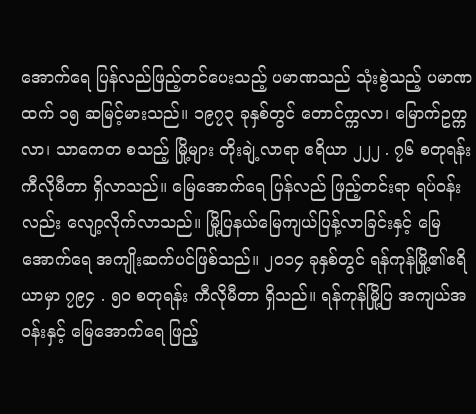အောက်ရေ ပြန်လည်ဖြည့်တင်ပေးသည့် ပမာဏသည် သုံးစွဲသည့် ပမာဏထက် ၁၅ ဆမြင့်မားသည်။ ၁၉၇၃ ခုနှစ်တွင် တောင်က္ကလာ၊ မြောက်ဥက္ကလာ၊ သာကေတ စသည့် မြို့များ တိုးချဲ့လာရာ ဧရိယာ ၂၂၂ . ၇၆ စတုရန်းကီလိုမီတာ ရှိလာသည်။ မြေအောက်ရေ ပြန်လည် ဖြည့်တင်းရာ ရပ်ဝန်းလည်း လျော့လိုက်လာသည်။ မြို့ပြနယ်မြေကျယ်ပြန့်လာခြင်းနှင့် မြေအောက်ရေ အကျိုးဆက်ပင်ဖြစ်သည်။ ၂၀၁၄ ခုနှစ်တွင် ရန်ကုန်မြို့၏ဧရိယာမှာ ၇၉၄ . ၅၀ စတုရန်း ကီလိုမီတာ ရှိသည်။ ရန်ကုန်မြို့ပြ အကျယ်အဝန်းနှင့် မြေအောက်ရေ ဖြည့်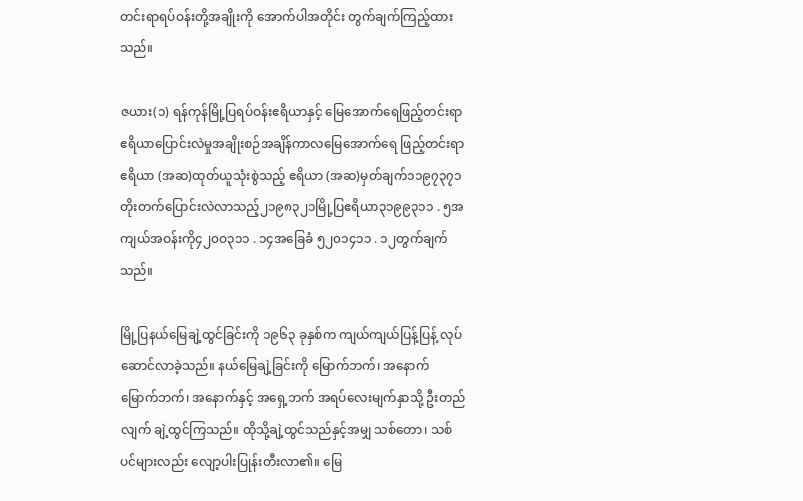တင်းရာရပ်ဝန်းတို့အချိုးကို အောက်ပါအတိုင်း တွက်ချက်ကြည့်ထားသည်။

ဇယား(၁) ရန်ကုန်မြို့ပြရပ်ဝန်းဧရိယာနှင့် မြေအောက်ရေဖြည့်တင်းရာဧရိယာပြောင်းလဲမှုအချိုးစဉ်အချိန်ကာလမြေအောက်ရေ ဖြည့်တင်းရာ ဧရိယာ (အဆ)ထုတ်ယူသုံးစွဲသည့် ဧရိယာ (အဆ)မှတ်ချက်၁၁၉၇၃၇၁တိုးတက်ပြောင်းလဲလာသည့်၂၁၉၈၃၂၁မြို့ပြဧရိယာ၃၁၉၉၃၁၁ . ၅အကျယ်အဝန်းကို၄၂၀ဝ၃၁၁ . ၁၄အခြေခံ ၅၂၀၁၄၁၁ . ၁၂တွက်ချက်သည်။

မြို့ပြနယ်မြေချဲ့ထွင်ခြင်းကို ၁၉၆၃ ခုနှစ်က ကျယ်ကျယ်ပြန့်ပြန့် လုပ်ဆောင်လာခဲ့သည်။ နယ်မြေချဲ့ခြင်းကို မြောက်ဘက်၊ အနောက်မြောက်ဘက်၊ အနောက်နှင့် အရှေ့ဘက် အရပ်လေးမျက်နှာသို့ ဦးတည်လျက် ချဲ့ထွင်ကြသည်။ ထိုသို့ချဲ့ထွင်သည်နှင့်အမျှ သစ်တော၊ သစ်ပင်များလည်း လျော့ပါးပြုန်းတီးလာ၏။ မြေ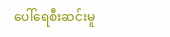ပေါ်ရေစီးဆင်းမူ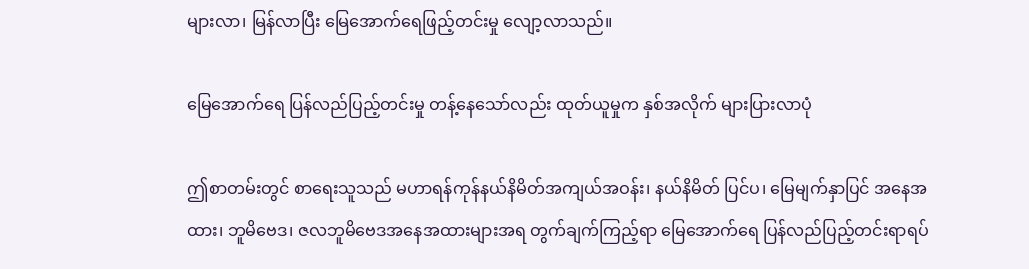များလာ၊ မြန်လာပြီး မြေအောက်ရေဖြည့်တင်းမှု လျော့လာသည်။

မြေအောက်ရေ ပြန်လည်ပြည့်တင်းမှု တန့်နေသော်လည်း ထုတ်ယူမှုက နှစ်အလိုက် များပြားလာပုံ

ဤစာတမ်းတွင် စာရေးသူသည် မဟာရန်ကုန်နယ်နိမိတ်အကျယ်အဝန်း၊ နယ်နိမိတ် ပြင်ပ၊ မြေမျက်နှာပြင် အနေအထား၊ ဘူမိဗေဒ၊ ဇလဘူမိဗေဒအနေအထားများအရ တွက်ချက်ကြည့်ရာ မြေအောက်ရေ ပြန်လည်ပြည့်တင်းရာရပ်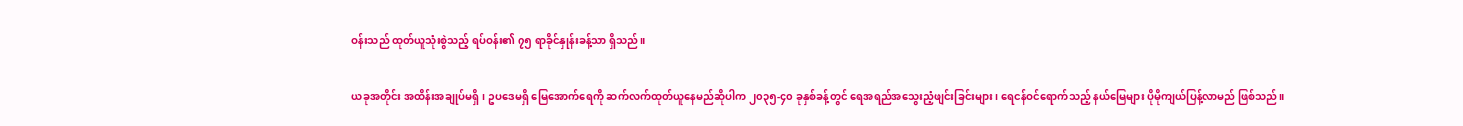ဝန်းသည် ထုတ်ယူသုံးစွဲသည့် ရပ်ဝန်း၏ ၇၅ ရာခိုင်နှုန်းခန့်သာ ရှိသည်။

ယခုအတိုင်း အထိန်းအချုပ်မရှိ၊ ဥပဒေမရှိ မြေအောက်ရေကို ဆက်လက်ထုတ်ယူနေမည်ဆိုပါက ၂၀၃၅-၄၀ ခုနှစ်ခန့်တွင် ရေအရည်အသွေးညံ့ဖျင်းခြင်းများ၊ ရေငန်ဝင်ရောက်သည့် နယ်မြေများ ပိုမိုကျယ်ပြန့်လာမည် ဖြစ်သည်။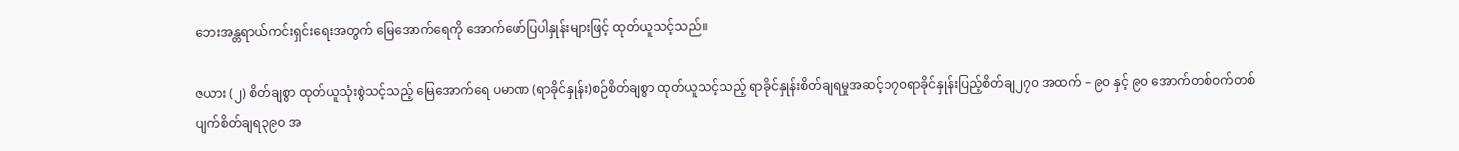ဘေးအန္တရာယ်ကင်းရှင်းရေးအတွက် မြေအောက်ရေကို အောက်ဖော်ပြပါနှုန်းများဖြင့် ထုတ်ယူသင့်သည်။

ဇယား (၂) စိတ်ချစွာ ထုတ်ယူသုံးစွဲသင့်သည့် မြေအောက်ရေ ပမာဏ (ရာခိုင်နှုန်း)စဉ်စိတ်ချစွာ ထုတ်ယူသင့်သည့် ရာခိုင်နှုန်းစိတ်ချရမှုအဆင့်၁၇၀ရာခိုင်နှုန်းပြည့်စိတ်ချ၂၇၀ အထက် – ၉၀ နှင့် ၉၀ အောက်တစ်ဝက်တစ်ပျက်စိတ်ချရ၃၉၀ အ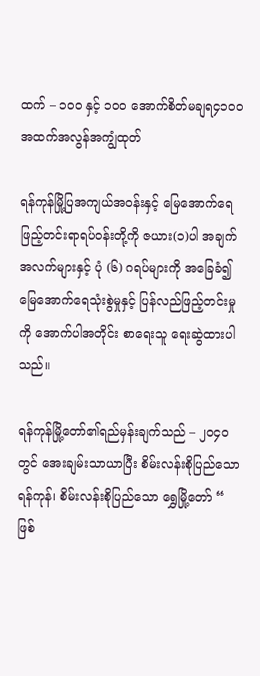ထက် – ၁၀၀ နှင့် ၁၀၀ အောက်စိတ်မချရ၄၁၀၀ အထက်အလွန်အကျွံထုတ်

ရန်ကုန်မြို့ပြအကျယ်အဝန်းနှင့် မြေအောက်ရေဖြည့်တင်းရာရပ်ဝန်းတို့ကို ဇယား(၁)ပါ အချက်အလက်များနှင့် ပုံ (၆) ဂရပ်များကို အခြေခံ၍ မြေအောက်ရေသုံးစွဲမှုနှင့် ပြန်လည်ဖြည့်တင်းမှုကို အောက်ပါအတိုင်း စာရေးသူ ရေးဆွဲထားပါသည်။

ရန်ကုန်မြို့တော်၏ရည်မှန်းချက်သည် – ၂၀၄၀ တွင် အေးချမ်းသာယာပြီး စိမ်းလန်းစိုပြည်သော ရန်ကုန်၊ စိမ်းလန်းစိုပြည်သော ရွှေမြို့တော် “ ဖြစ်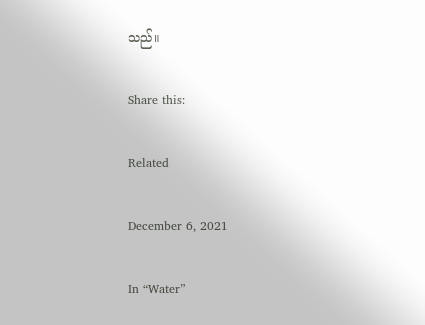သည်။

Share this:

Related

December 6, 2021

In “Water”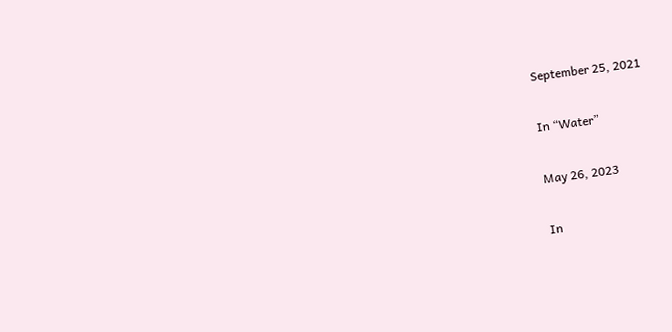September 25, 2021

In “Water”

May 26, 2023

In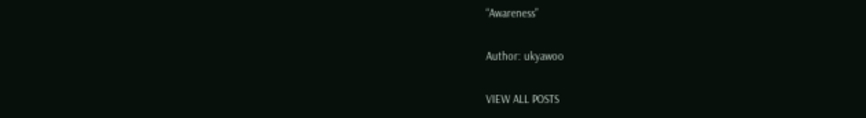“Awareness”

Author: ukyawoo

VIEW ALL POSTS